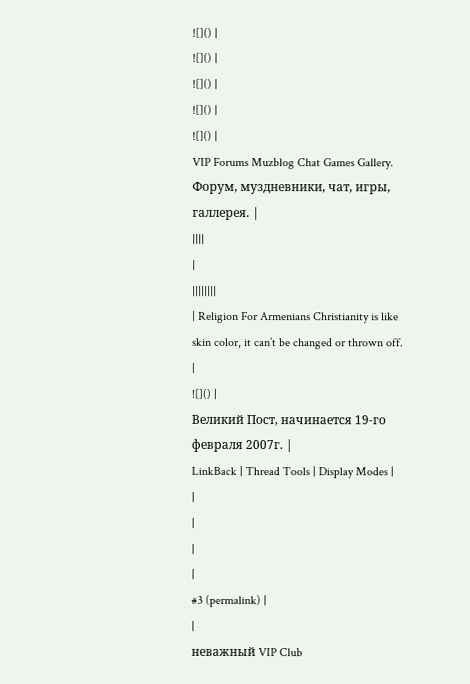![]() |
![]() |
![]() |
![]() |
![]() |
VIP Forums Muzblog Chat Games Gallery. Форум, муздневники, чат, игры, галлерея. |
||||
|
||||||||
| Religion For Armenians Christianity is like skin color, it can’t be changed or thrown off. |
![]() |
Великий Пост, начинается 19-го февраля 2007г. |
LinkBack | Thread Tools | Display Modes |
|
|
|
|
#3 (permalink) |
|
неважный VIP Club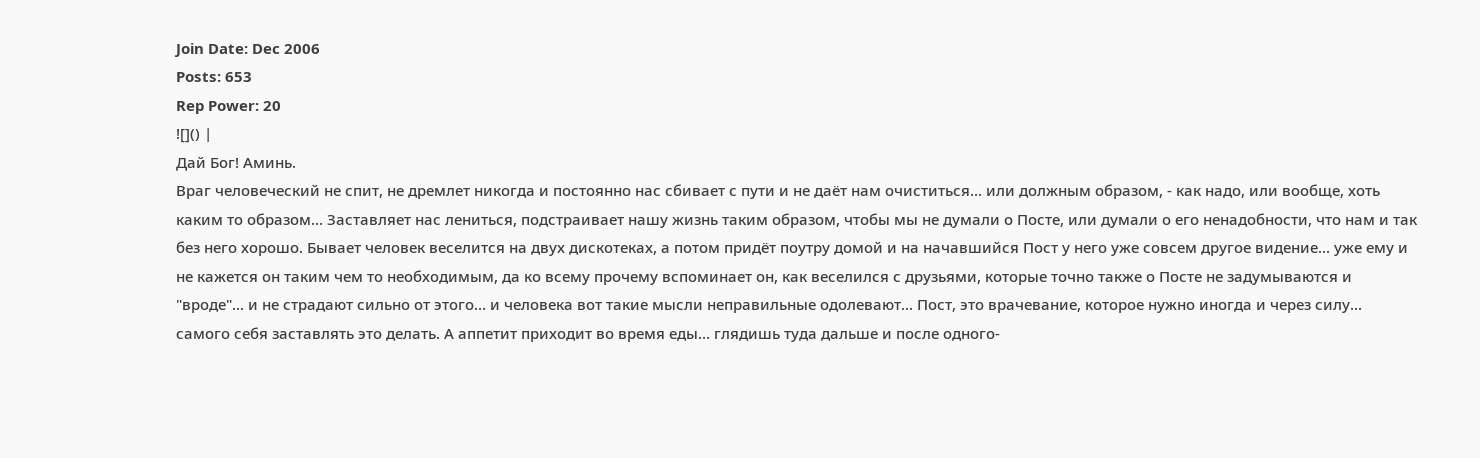Join Date: Dec 2006
Posts: 653
Rep Power: 20
![]() |
Дай Бог! Аминь.
Враг человеческий не спит, не дремлет никогда и постоянно нас сбивает с пути и не даёт нам очиститься... или должным образом, - как надо, или вообще, хоть каким то образом... Заставляет нас лениться, подстраивает нашу жизнь таким образом, чтобы мы не думали о Посте, или думали о его ненадобности, что нам и так без него хорошо. Бывает человек веселится на двух дискотеках, а потом придёт поутру домой и на начавшийся Пост у него уже совсем другое видение... уже ему и не кажется он таким чем то необходимым, да ко всему прочему вспоминает он, как веселился с друзьями, которые точно также о Посте не задумываются и "вроде"... и не страдают сильно от этого... и человека вот такие мысли неправильные одолевают... Пост, это врачевание, которое нужно иногда и через силу... самого себя заставлять это делать. А аппетит приходит во время еды... глядишь туда дальше и после одного-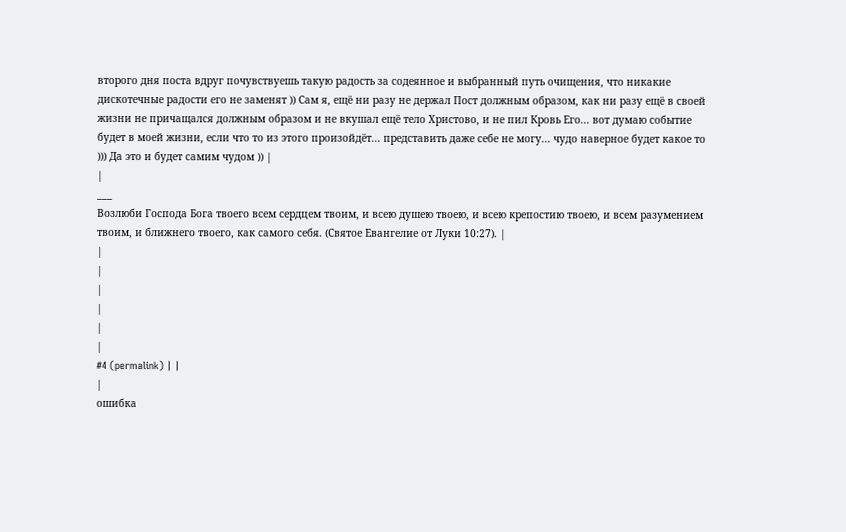второго дня поста вдруг почувствуешь такую радость за содеянное и выбранный путь очищения, что никакие дискотечные радости его не заменят )) Сам я, ещё ни разу не держал Пост должным образом, как ни разу ещё в своей жизни не причащался должным образом и не вкушал ещё тело Христово, и не пил Кровь Его... вот думаю событие будет в моей жизни, если что то из этого произойдёт... представить даже себе не могу... чудо наверное будет какое то ))) Да это и будет самим чудом )) |
|
___
Возлюби Господа Бога твоего всем сердцем твоим, и всею душею твоею, и всею крепостию твоею, и всем разумением твоим, и ближнего твоего, как самого себя. (Святое Евангелие от Луки 10:27). |
|
|
|
|
|
|
#4 (permalink) | |
|
ошибка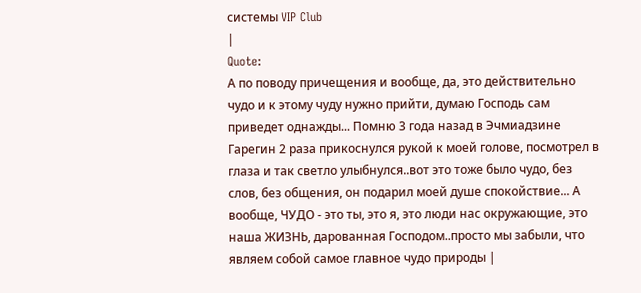системы VIP Club
|
Quote:
А по поводу причещения и вообще, да, это действительно чудо и к этому чуду нужно прийти, думаю Господь сам приведет однажды... Помню 3 года назад в Эчмиадзине Гарегин 2 раза прикоснулся рукой к моей голове, посмотрел в глаза и так светло улыбнулся..вот это тоже было чудо, без слов, без общения, он подарил моей душе спокойствие... А вообще, ЧУДО - это ты, это я, это люди нас окружающие, это наша ЖИЗНЬ, дарованная Господом..просто мы забыли, что являем собой самое главное чудо природы |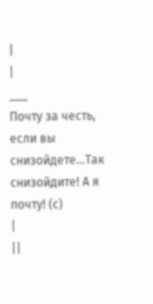|
|
___
Почту за честь, если вы снизойдете...Так снизойдите! А я почту! (с)
|
||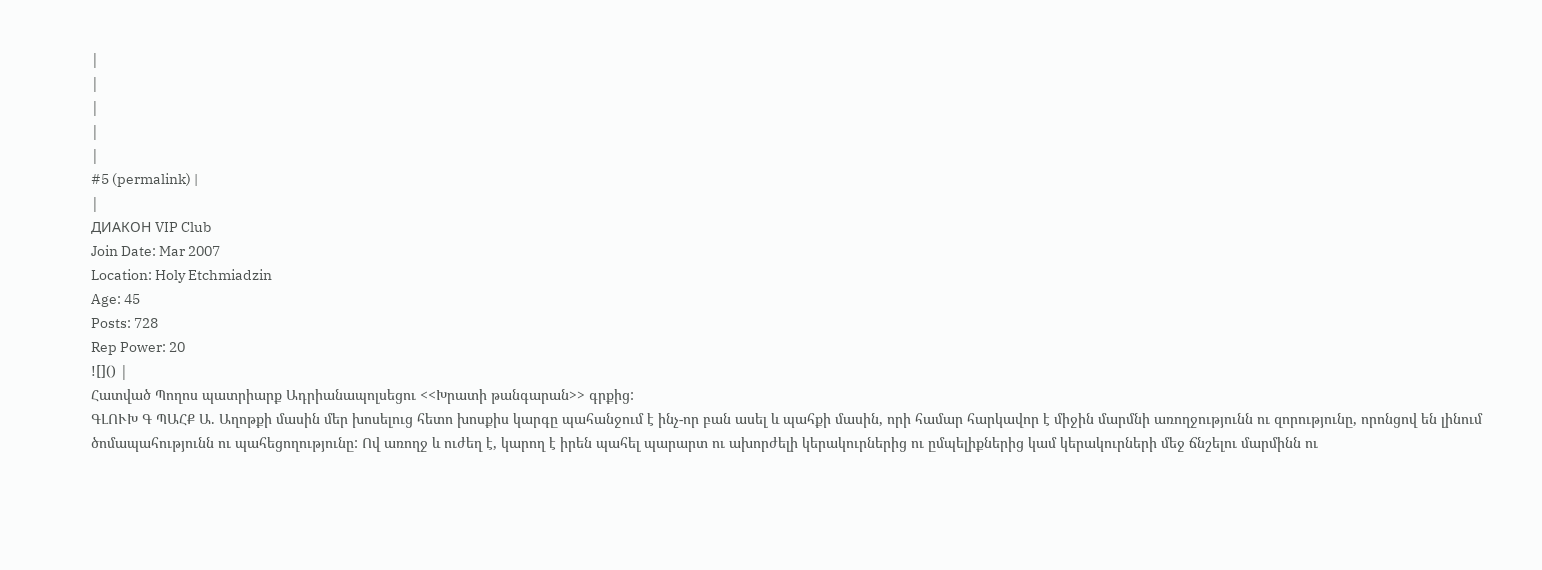|
|
|
|
|
#5 (permalink) |
|
ДИАКОН VIP Club
Join Date: Mar 2007
Location: Holy Etchmiadzin
Age: 45
Posts: 728
Rep Power: 20
![]() |
Հատված Պողոս պատրիարք Ադրիանապոլսեցու <<Խրատի թանգարան>> գրքից:
ԳԼՈՒԽ Գ ՊԱՀՔ Ա. Աղոթքի մասին մեր խոսելուց հետո խոսքիս կարգը պահանջում է ինչ-որ բան ասել և պահքի մասին, որի համար հարկավոր է միջին մարմնի առողջությունն ու զորությունը, որոնցով են լինում ծոմապահությունն ու պահեցողությունը: Ով առողջ և ուժեղ է, կարող է իրեն պահել պարարտ ու ախորժելի կերակուրներից ու ըմպելիքներից կամ կերակուրների մեջ ճնշելու մարմինն ու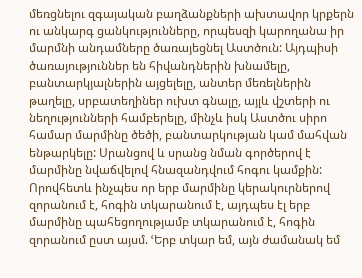մեռցնելու զգայական բաղձանքների ախտավոր կրքերն ու անկարգ ցանկությունները, որպեսզի կարողանա իր մարմնի անդամները ծառայեցնել Աստծուն: Այդպիսի ծառայություններ են հիվանդներին խնամելը, բանտարկյալներին այցելելը, անտեր մեռելներին թաղելը, սրբատեղիներ ուխտ գնալը, այլև վշտերի ու նեղությունների համբերելը, մինչև իսկ Աստծու սիրո համար մարմինը ծեծի, բանտարկության կամ մահվան ենթարկելը: Սրանցով և սրանց նման գործերով է մարմինը նվաճվելով հնազանդվում հոգու կամքին: Որովհետև ինչպես որ երբ մարմինը կերակուրներով զորանում է, հոգին տկարանում է, այդպես էլ երբ մարմինը պահեցողությամբ տկարանում է, հոգին զորանում ըստ այսմ. ՙԵրբ տկար եմ, այն ժամանակ եմ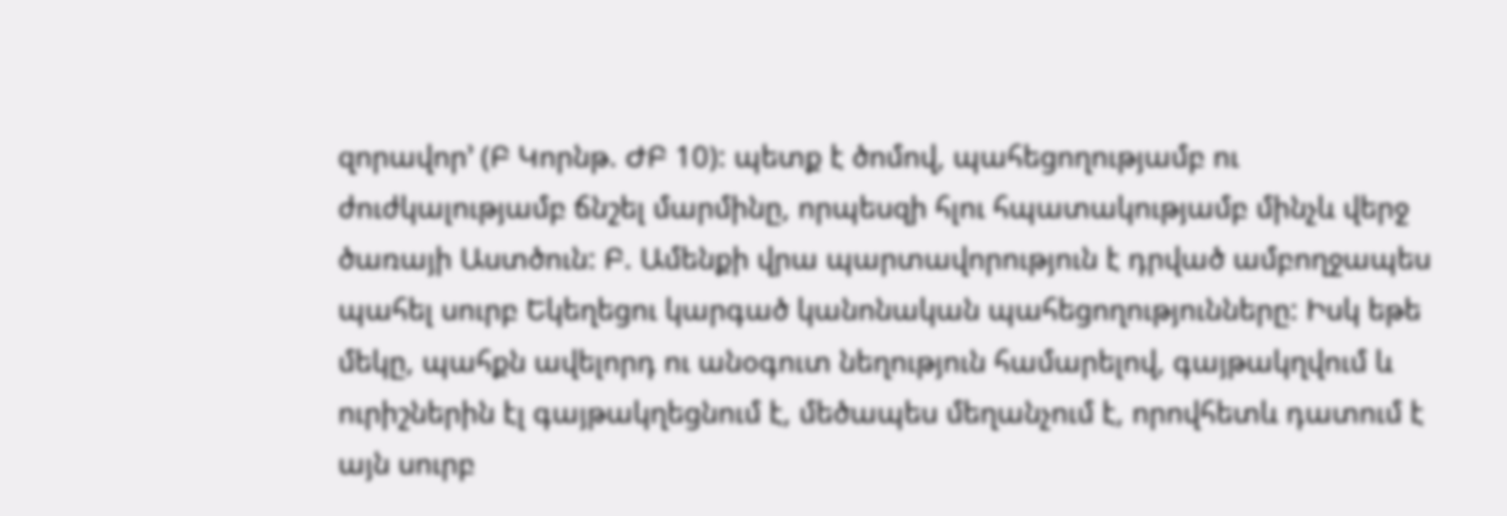զորավոր՚ (Բ Կորնթ. ԺԲ 10): պետք է ծոմով, պահեցողությամբ ու ժուժկալությամբ ճնշել մարմինը, որպեսզի հլու հպատակությամբ մինչև վերջ ծառայի Աստծուն: Բ. Ամենքի վրա պարտավորություն է դրված ամբողջապես պահել սուրբ Եկեղեցու կարգած կանոնական պահեցողությունները: Իսկ եթե մեկը, պահքն ավելորդ ու անօգուտ նեղություն համարելով, գայթակղվում և ուրիշներին էլ գայթակղեցնում է, մեծապես մեղանչում է, որովհետև դատում է այն սուրբ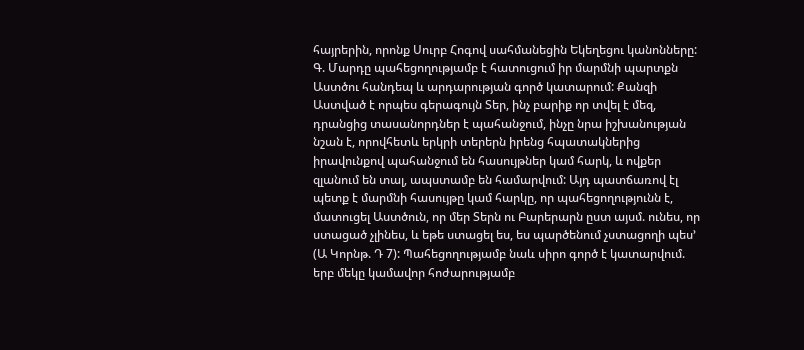հայրերին, որոնք Սուրբ Հոգով սահմանեցին Եկեղեցու կանոնները: Գ. Մարդը պահեցողությամբ է հատուցում իր մարմնի պարտքն Աստծու հանդեպ և արդարության գործ կատարում: Քանզի Աստված է որպես գերագույն Տեր, ինչ բարիք որ տվել է մեզ, դրանցից տասանորդներ է պահանջում, ինչը նրա իշխանության նշան է, որովհետև երկրի տերերն իրենց հպատակներից իրավունքով պահանջում են հասույթներ կամ հարկ, և ովքեր զլանում են տալ, ապստամբ են համարվում: Այդ պատճառով էլ պետք է մարմնի հասույթը կամ հարկը, որ պահեցողությունն է, մատուցել Աստծուն, որ մեր Տերն ու Բարերարն ըստ այսմ. ունես, որ ստացած չլինես, և եթե ստացել ես, ես պարծենում չստացողի պես՚ (Ա Կորնթ. Դ 7): Պահեցողությամբ նաև սիրո գործ է կատարվում. երբ մեկը կամավոր հոժարությամբ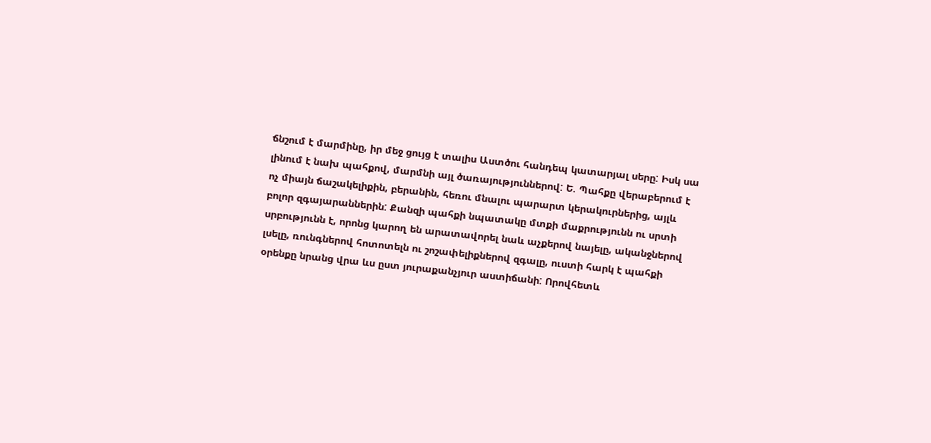ճնշում է մարմինը, իր մեջ ցույց է տալիս Աստծու հանդեպ կատարյալ սերը: Իսկ սա լինում է նախ պահքով, մարմնի այլ ծառայություններով: Ե. Պահքը վերաբերում է ոչ միայն ճաշակելիքին, բերանին, հեռու մնալու պարարտ կերակուրներից, այլև բոլոր զգայարաններին: Քանզի պահքի նպատակը մտքի մաքրությունն ու սրտի սրբությունն է, որոնց կարող են արատավորել նաև աչքերով նայելը, ականջներով լսելը, ռունգներով հոտոտելն ու շոշափելիքներով զգալը, ուստի հարկ է պահքի օրենքը նրանց վրա ևս ըստ յուրաքանչյուր աստիճանի: Որովհետև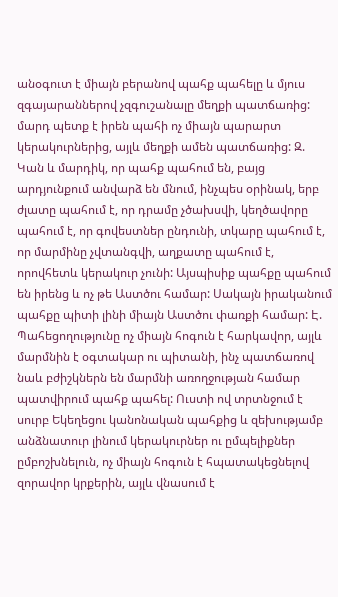անօգուտ է միայն բերանով պահք պահելը և մյուս զգայարաններով չզգուշանալը մեղքի պատճառից: մարդ պետք է իրեն պահի ոչ միայն պարարտ կերակուրներից, այլև մեղքի ամեն պատճառից: Զ. Կան և մարդիկ, որ պահք պահում են, բայց արդյունքում անվարձ են մնում, ինչպես օրինակ, երբ ժլատը պահում է, որ դրամը չծախսվի, կեղծավորը պահում է, որ գովեստներ ընդունի, տկարը պահում է, որ մարմինը չվտանգվի, աղքատը պահում է, որովհետև կերակուր չունի: Այսպիսիք պահքը պահում են իրենց և ոչ թե Աստծու համար: Սակայն իրականում պահքը պիտի լինի միայն Աստծու փառքի համար: Է. Պահեցողությունը ոչ միայն հոգուն է հարկավոր, այլև մարմնին է օգտակար ու պիտանի, ինչ պատճառով նաև բժիշկներն են մարմնի առողջության համար պատվիրում պահք պահել: Ուստի ով տրտնջում է սուրբ Եկեղեցու կանոնական պահքից և զեխությամբ անձնատուր լինում կերակուրներ ու ըմպելիքներ ըմբոշխնելուն, ոչ միայն հոգուն է հպատակեցնելով զորավոր կրքերին, այլև վնասում է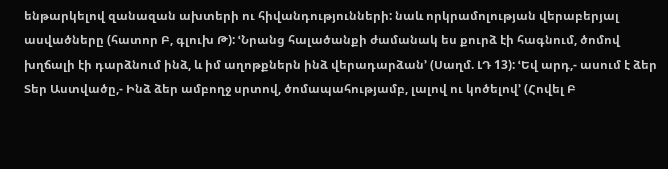ենթարկելով զանազան ախտերի ու հիվանդությունների: նաև որկրամոլության վերաբերյալ ասվածները (հատոր Բ, գլուխ Թ): ՙՆրանց հալածանքի ժամանակ ես քուրձ էի հագնում, ծոմով խղճալի էի դարձնում ինձ, և իմ աղոթքներն ինձ վերադարձան՚ (Սաղմ. ԼԴ 13): ՙԵվ արդ,- ասում է ձեր Տեր Աստվածը,- Ինձ ձեր ամբողջ սրտով, ծոմապահությամբ, լալով ու կոծելով՚ (Հովել Բ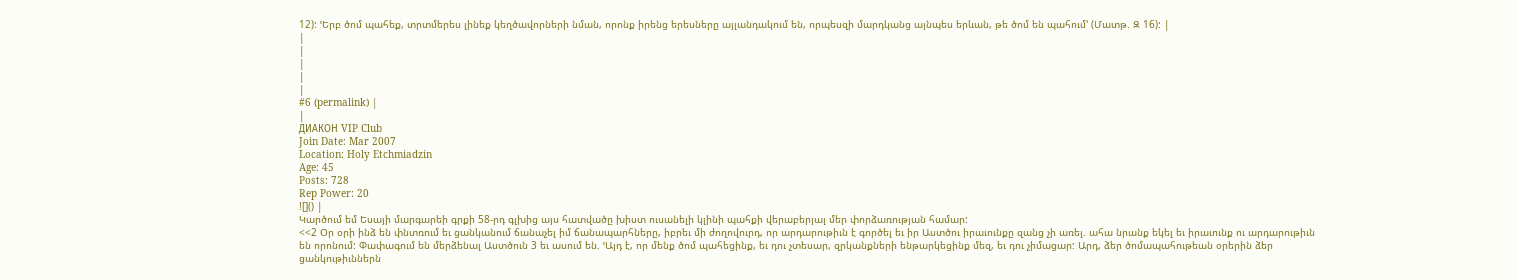12): ՙԵրբ ծոմ պահեք, տրտմերես լինեք կեղծավորների նման, որոնք իրենց երեսները այլանդակում են, որպեսզի մարդկանց այնպես երևան, թե ծոմ են պահում՚ (Մատթ. Զ 16): |
|
|
|
|
|
#6 (permalink) |
|
ДИАКОН VIP Club
Join Date: Mar 2007
Location: Holy Etchmiadzin
Age: 45
Posts: 728
Rep Power: 20
![]() |
Կարծում եմ Եսայի մարգարեի գրքի 58-րդ գլխից այս հատվածը խիստ ուսանելի կլինի պահքի վերաբերյալ մեր փորձառության համար:
<<2 Օր օրի ինձ են փնտռում եւ ցանկանում ճանաչել իմ ճանապարհները, իբրեւ մի ժողովուրդ, որ արդարութիւն է գործել եւ իր Աստծու իրաւունքը զանց չի առել. ահա նրանք եկել եւ իրաւունք ու արդարութիւն են որոնում: Փափագում են մերձենալ Աստծուն 3 եւ ասում են. ՙԱյդ է, որ մենք ծոմ պահեցինք, եւ դու չտեսար, զրկանքների ենթարկեցինք մեզ, եւ դու չիմացար: Արդ, ձեր ծոմապահութեան օրերին ձեր ցանկութիւններն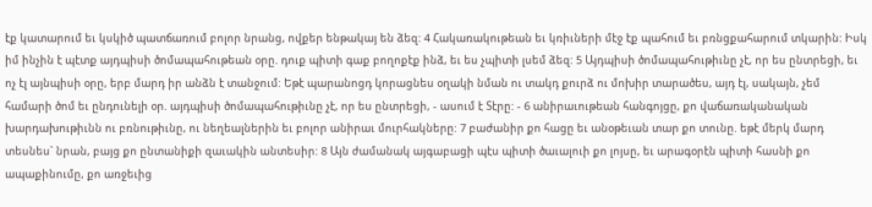էք կատարում եւ կսկիծ պատճառում բոլոր նրանց, ովքեր ենթակայ են ձեզ: 4 Հակառակութեան եւ կռիւների մէջ էք պահում եւ բռնցքահարում տկարին: Իսկ իմ ինչին է պէտք այդպիսի ծոմապահութեան օրը. դուք պիտի գաք բողոքէք ինձ, եւ ես չպիտի լսեմ ձեզ: 5 Այդպիսի ծոմապահութիւնը չէ, որ ես ընտրեցի, եւ ոչ էլ այնպիսի օրը, երբ մարդ իր անձն է տանջում: Եթէ պարանոցդ կորացնես օղակի նման ու տակդ քուրձ ու մոխիր տարածես, այդ էլ, սակայն, չեմ համարի ծոմ եւ ընդունելի օր. այդպիսի ծոմապահութիւնը չէ, որ ես ընտրեցի, - ասում է Տէրը: - 6 անիրաւութեան հանգոյցը, քո վաճառականական խարդախութիւնն ու բռնութիւնը, ու նեղեալներին եւ բոլոր անիրաւ մուրհակները: 7 բաժանիր քո հացը եւ անօթեւան տար քո տունը. եթէ մերկ մարդ տեսնես` նրան, բայց քո ընտանիքի զաւակին անտեսիր: 8 Այն ժամանակ այգաբացի պէս պիտի ծաւալուի քո լոյսը, եւ արագօրէն պիտի հասնի քո ապաքինումը, քո առջեւից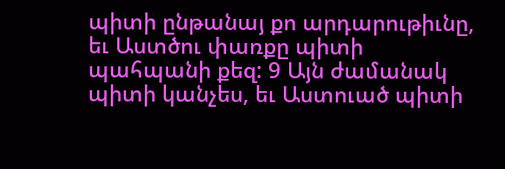պիտի ընթանայ քո արդարութիւնը, եւ Աստծու փառքը պիտի պահպանի քեզ: 9 Այն ժամանակ պիտի կանչես, եւ Աստուած պիտի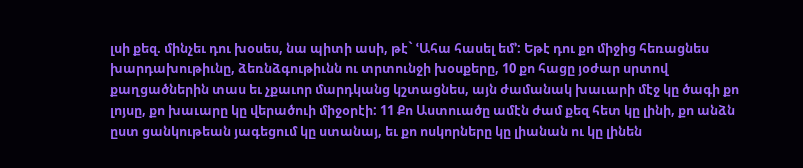լսի քեզ. մինչեւ դու խօսես, նա պիտի ասի, թէ` ՙԱհա հասել եմ՚: Եթէ դու քո միջից հեռացնես խարդախութիւնը, ձեռնձգութիւնն ու տրտունջի խօսքերը, 10 քո հացը յօժար սրտով քաղցածներին տաս եւ չքաւոր մարդկանց կշտացնես, այն ժամանակ խաւարի մէջ կը ծագի քո լոյսը, քո խաւարը կը վերածուի միջօրէի: 11 Քո Աստուածը ամէն ժամ քեզ հետ կը լինի, քո անձն ըստ ցանկութեան յագեցում կը ստանայ, եւ քո ոսկորները կը լիանան ու կը լինեն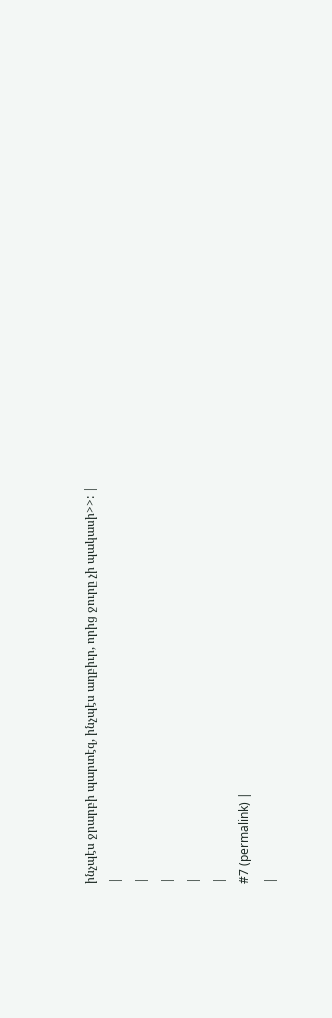ինչպէս ջրարբի պարտէզ, ինչպէս աղբիւր, որից ջուրը չի պակասի>>: |
|
|
|
|
|
#7 (permalink) |
|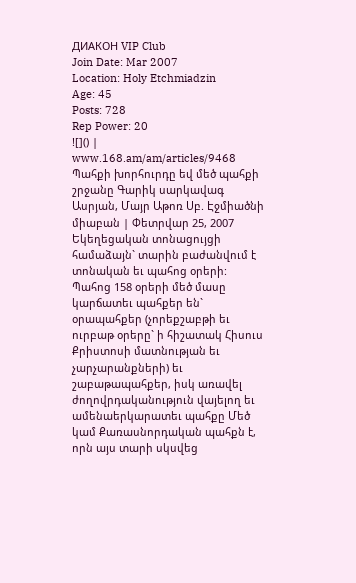ДИАКОН VIP Club
Join Date: Mar 2007
Location: Holy Etchmiadzin
Age: 45
Posts: 728
Rep Power: 20
![]() |
www.168.am/am/articles/9468
Պահքի խորհուրդը եվ մեծ պահքի շրջանը Գարիկ սարկավագ Ասրյան, Մայր Աթոռ Սբ. Էջմիածնի միաբան | Փետրվար 25, 2007 Եկեղեցական տոնացույցի համաձայն` տարին բաժանվում է տոնական եւ պահոց օրերի: Պահոց 158 օրերի մեծ մասը կարճատեւ պահքեր են` օրապահքեր (չորեքշաբթի եւ ուրբաթ օրերը` ի հիշատակ Հիսուս Քրիստոսի մատնության եւ չարչարանքների) եւ շաբաթապահքեր, իսկ առավել ժողովրդականություն վայելող եւ ամենաերկարատեւ պահքը Մեծ կամ Քառասնորդական պահքն է, որն այս տարի սկսվեց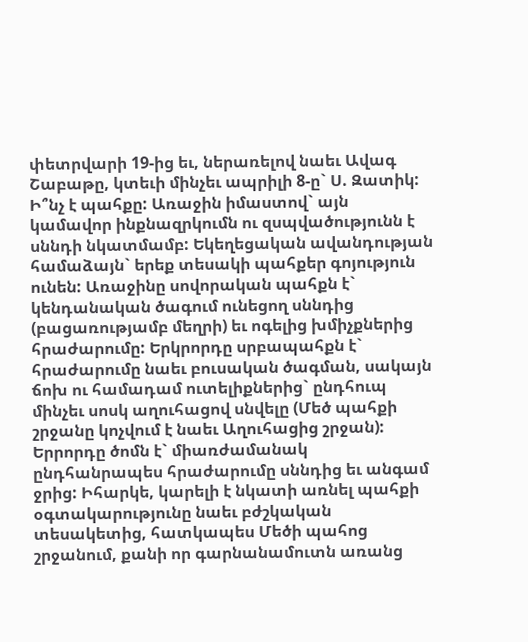փետրվարի 19-ից եւ, ներառելով նաեւ Ավագ Շաբաթը, կտեւի մինչեւ ապրիլի 8-ը` Ս. Զատիկ: Ի՞նչ է պահքը: Առաջին իմաստով` այն կամավոր ինքնազրկումն ու զսպվածությունն է սննդի նկատմամբ: Եկեղեցական ավանդության համաձայն` երեք տեսակի պահքեր գոյություն ունեն: Առաջինը սովորական պահքն է` կենդանական ծագում ունեցող սննդից (բացառությամբ մեղրի) եւ ոգելից խմիչքներից հրաժարումը: Երկրորդը սրբապահքն է` հրաժարումը նաեւ բուսական ծագման, սակայն ճոխ ու համադամ ուտելիքներից` ընդհուպ մինչեւ սոսկ աղուհացով սնվելը (Մեծ պահքի շրջանը կոչվում է նաեւ Աղուհացից շրջան): Երրորդը ծոմն է` միառժամանակ ընդհանրապես հրաժարումը սննդից եւ անգամ ջրից: Իհարկե, կարելի է նկատի առնել պահքի օգտակարությունը նաեւ բժշկական տեսակետից, հատկապես Մեծի պահոց շրջանում, քանի որ գարնանամուտն առանց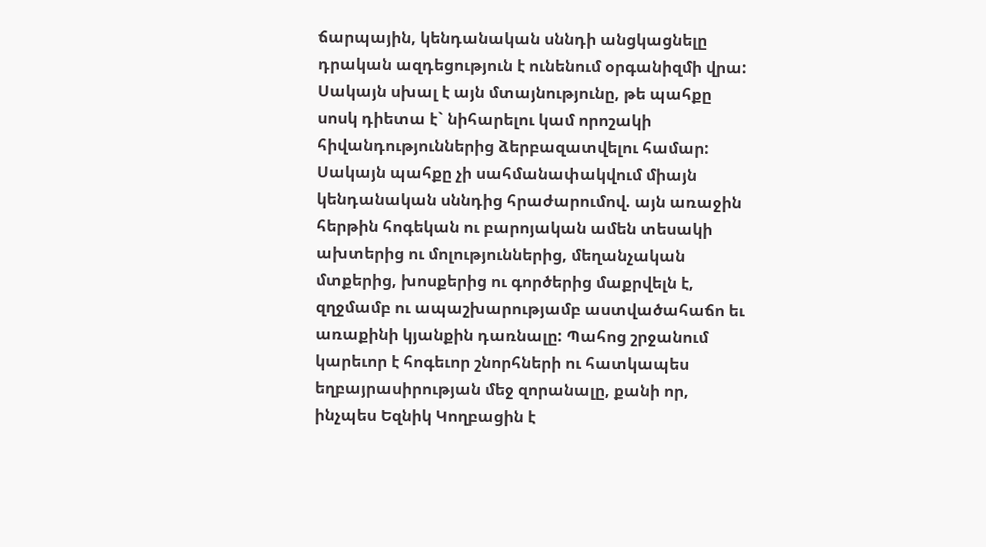ճարպային, կենդանական սննդի անցկացնելը դրական ազդեցություն է ունենում օրգանիզմի վրա: Սակայն սխալ է այն մտայնությունը, թե պահքը սոսկ դիետա է` նիհարելու կամ որոշակի հիվանդություններից ձերբազատվելու համար: Սակայն պահքը չի սահմանափակվում միայն կենդանական սննդից հրաժարումով. այն առաջին հերթին հոգեկան ու բարոյական ամեն տեսակի ախտերից ու մոլություններից, մեղանչական մտքերից, խոսքերից ու գործերից մաքրվելն է, զղջմամբ ու ապաշխարությամբ աստվածահաճո եւ առաքինի կյանքին դառնալը: Պահոց շրջանում կարեւոր է հոգեւոր շնորհների ու հատկապես եղբայրասիրության մեջ զորանալը, քանի որ, ինչպես Եզնիկ Կողբացին է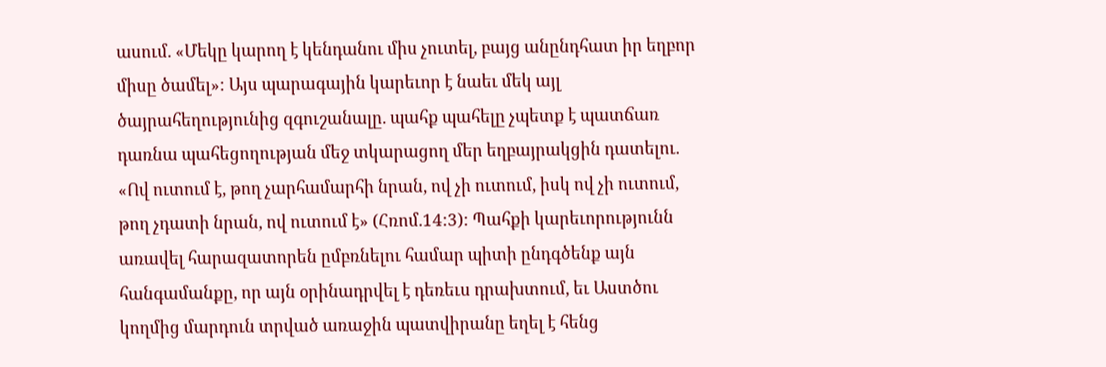ասում. «Մեկը կարող է կենդանու միս չուտել, բայց անընդհատ իր եղբոր միսը ծամել»: Այս պարագային կարեւոր է նաեւ մեկ այլ ծայրահեղությունից զգուշանալը. պահք պահելը չպետք է պատճառ դառնա պահեցողության մեջ տկարացող մեր եղբայրակցին դատելու. «Ով ուտում է, թող չարհամարհի նրան, ով չի ուտում, իսկ ով չի ուտում, թող չդատի նրան, ով ուտում է» (Հռոմ.14:3): Պահքի կարեւորությունն առավել հարազատորեն ըմբռնելու համար պիտի ընդգծենք այն հանգամանքը, որ այն օրինադրվել է դեռեւս դրախտում, եւ Աստծու կողմից մարդուն տրված առաջին պատվիրանը եղել է հենց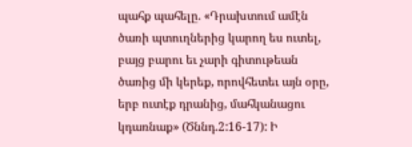պահք պահելը. «Դրախտում ամէն ծառի պտուղներից կարող ես ուտել, բայց բարու եւ չարի գիտութեան ծառից մի կերեք, որովհետեւ այն օրը, երբ ուտէք դրանից, մահկանացու կդառնաք» (Ծննդ.2:16-17): Ի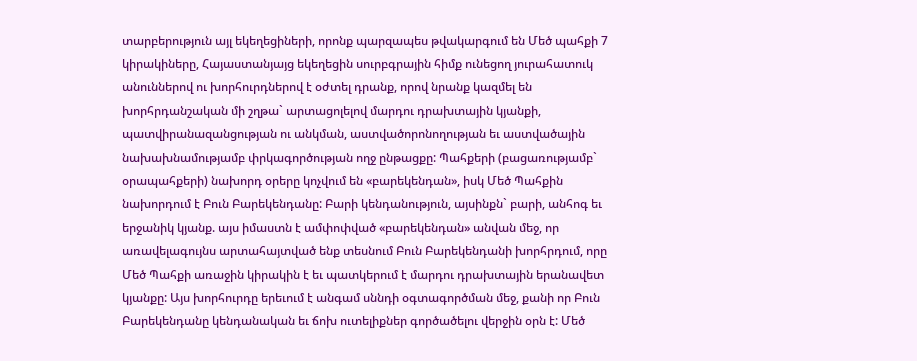տարբերություն այլ եկեղեցիների, որոնք պարզապես թվակարգում են Մեծ պահքի 7 կիրակիները, Հայաստանյայց եկեղեցին սուրբգրային հիմք ունեցող յուրահատուկ անուններով ու խորհուրդներով է օժտել դրանք, որով նրանք կազմել են խորհրդանշական մի շղթա` արտացոլելով մարդու դրախտային կյանքի, պատվիրանազանցության ու անկման, աստվածորոնողության եւ աստվածային նախախնամությամբ փրկագործության ողջ ընթացքը: Պահքերի (բացառությամբ` օրապահքերի) նախորդ օրերը կոչվում են «բարեկենդան», իսկ Մեծ Պահքին նախորդում է Բուն Բարեկենդանը: Բարի կենդանություն, այսինքն` բարի, անհոգ եւ երջանիկ կյանք. այս իմաստն է ամփոփված «բարեկենդան» անվան մեջ, որ առավելագույնս արտահայտված ենք տեսնում Բուն Բարեկենդանի խորհրդում, որը Մեծ Պահքի առաջին կիրակին է եւ պատկերում է մարդու դրախտային երանավետ կյանքը: Այս խորհուրդը երեւում է անգամ սննդի օգտագործման մեջ, քանի որ Բուն Բարեկենդանը կենդանական եւ ճոխ ուտելիքներ գործածելու վերջին օրն է: Մեծ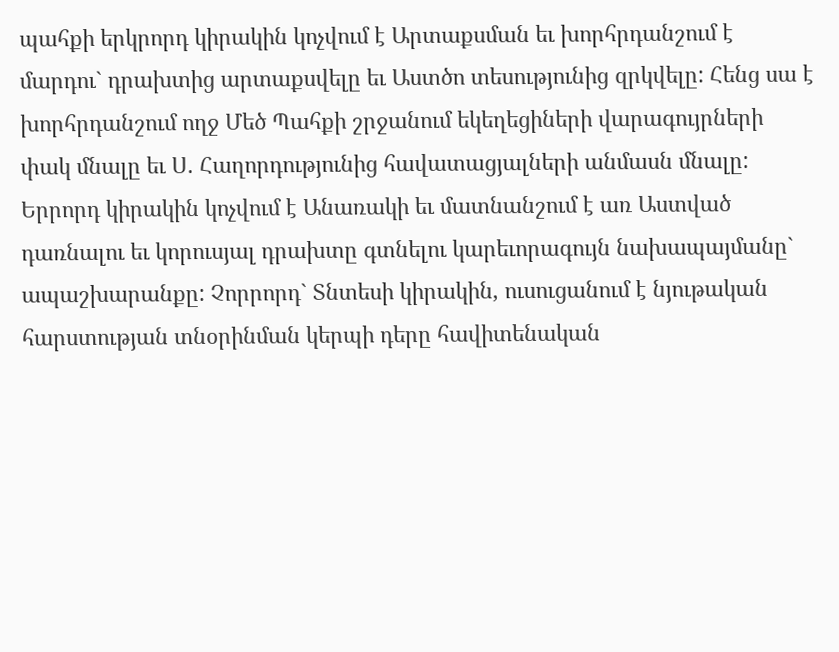պահքի երկրորդ կիրակին կոչվում է Արտաքսման եւ խորհրդանշում է մարդու` դրախտից արտաքսվելը եւ Աստծո տեսությունից զրկվելը: Հենց սա է խորհրդանշում ողջ Մեծ Պահքի շրջանում եկեղեցիների վարագույրների փակ մնալը եւ Ս. Հաղորդությունից հավատացյալների անմասն մնալը: Երրորդ կիրակին կոչվում է Անառակի եւ մատնանշում է առ Աստված դառնալու եւ կորուսյալ դրախտը գտնելու կարեւորագույն նախապայմանը` ապաշխարանքը: Չորրորդ` Տնտեսի կիրակին, ուսուցանում է նյութական հարստության տնօրինման կերպի դերը հավիտենական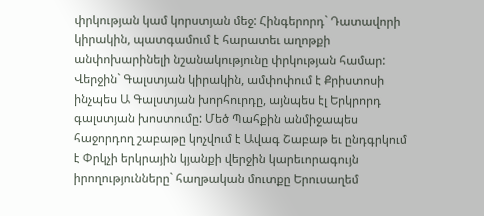փրկության կամ կորստյան մեջ: Հինգերորդ` Դատավորի կիրակին, պատգամում է հարատեւ աղոթքի անփոխարինելի նշանակությունը փրկության համար: Վերջին` Գալստյան կիրակին, ամփոփում է Քրիստոսի ինչպես Ա Գալստյան խորհուրդը, այնպես էլ Երկրորդ գալստյան խոստումը: Մեծ Պահքին անմիջապես հաջորդող շաբաթը կոչվում է Ավագ Շաբաթ եւ ընդգրկում է Փրկչի երկրային կյանքի վերջին կարեւորագույն իրողությունները` հաղթական մուտքը Երուսաղեմ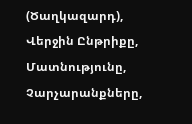(Ծաղկազարդ), Վերջին Ընթրիքը, Մատնությունը, Չարչարանքները,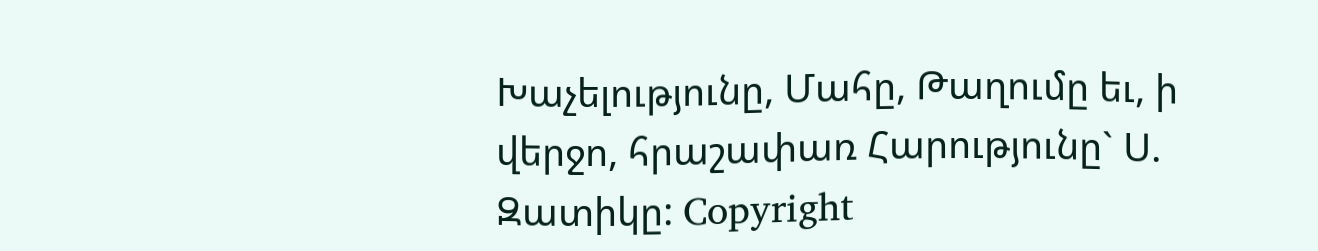Խաչելությունը, Մահը, Թաղումը եւ, ի վերջո, հրաշափառ Հարությունը` Ս. Զատիկը: Copyright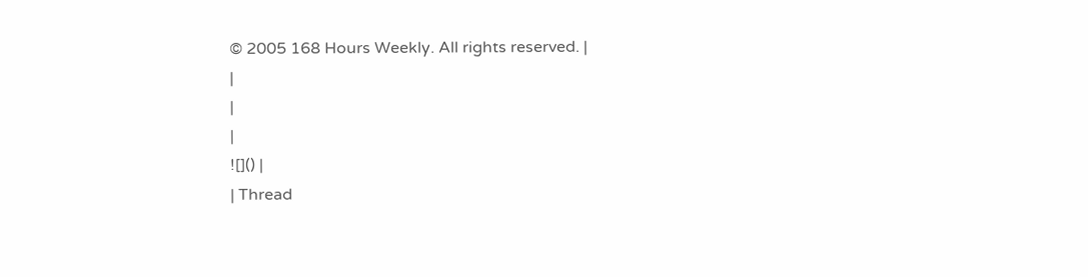© 2005 168 Hours Weekly. All rights reserved. |
|
|
|
![]() |
| Thread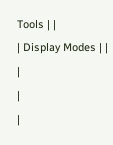Tools | |
| Display Modes | |
|
|
|